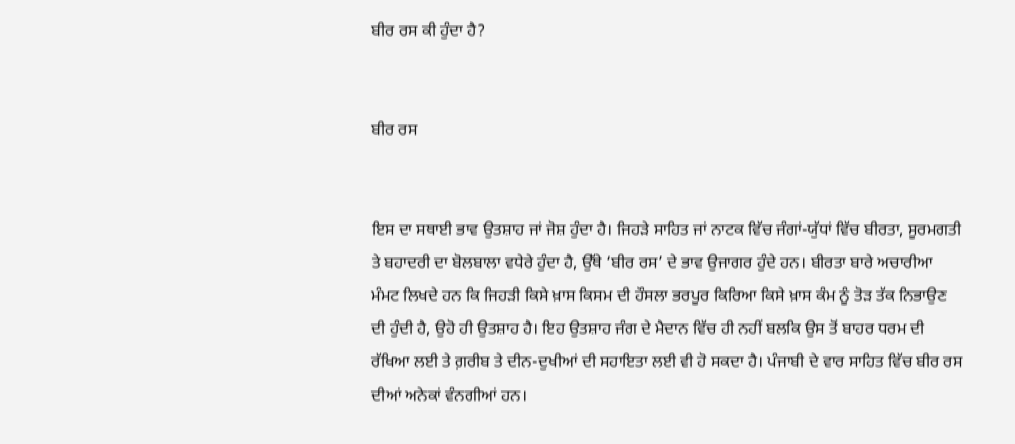ਬੀਰ ਰਸ ਕੀ ਹੁੰਦਾ ਹੈ?


ਬੀਰ ਰਸ


ਇਸ ਦਾ ਸਥਾਈ ਭਾਵ ਉਤਸ਼ਾਹ ਜਾਂ ਜੋਸ਼ ਹੁੰਦਾ ਹੈ। ਜਿਹੜੇ ਸਾਹਿਤ ਜਾਂ ਨਾਟਕ ਵਿੱਚ ਜੰਗਾਂ-ਯੁੱਧਾਂ ਵਿੱਚ ਬੀਰਤਾ, ਸੂਰਮਗਤੀ ਤੇ ਬਹਾਦਰੀ ਦਾ ਬੋਲਬਾਲਾ ਵਧੇਰੇ ਹੁੰਦਾ ਹੈ, ਉੱਥੇ ‘ਬੀਰ ਰਸ’ ਦੇ ਭਾਵ ਉਜਾਗਰ ਹੁੰਦੇ ਹਨ। ਬੀਰਤਾ ਬਾਰੇ ਅਚਾਰੀਆ ਮੰਮਟ ਲਿਖਦੇ ਹਨ ਕਿ ਜਿਹੜੀ ਕਿਸੇ ਖ਼ਾਸ ਕਿਸਮ ਦੀ ਹੌਸਲਾ ਭਰਪੂਰ ਕਿਰਿਆ ਕਿਸੇ ਖ਼ਾਸ ਕੰਮ ਨੂੰ ਤੋੜ ਤੱਕ ਨਿਭਾਉਣ ਦੀ ਹੁੰਦੀ ਹੈ, ਉਹੋ ਹੀ ਉਤਸ਼ਾਹ ਹੈ। ਇਹ ਉਤਸ਼ਾਹ ਜੰਗ ਦੇ ਮੈਦਾਨ ਵਿੱਚ ਹੀ ਨਹੀਂ ਬਲਕਿ ਉਸ ਤੋਂ ਬਾਹਰ ਧਰਮ ਦੀ ਰੱਖਿਆ ਲਈ ਤੇ ਗ਼ਰੀਬ ਤੇ ਦੀਨ-ਦੁਖੀਆਂ ਦੀ ਸਹਾਇਤਾ ਲਈ ਵੀ ਹੋ ਸਕਦਾ ਹੈ। ਪੰਜਾਬੀ ਦੇ ਵਾਰ ਸਾਹਿਤ ਵਿੱਚ ਬੀਰ ਰਸ ਦੀਆਂ ਅਨੇਕਾਂ ਵੰਨਗੀਆਂ ਹਨ।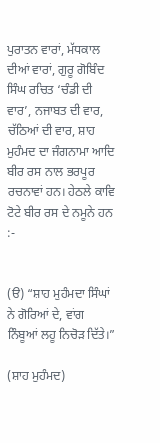ਪੁਰਾਤਨ ਵਾਰਾਂ, ਮੱਧਕਾਲ ਦੀਆਂ ਵਾਰਾਂ, ਗੁਰੂ ਗੋਬਿੰਦ ਸਿੰਘ ਰਚਿਤ ‘ਚੰਡੀ ਦੀ ਵਾਰ’, ਨਜਾਬਤ ਦੀ ਵਾਰ, ਚੱਠਿਆਂ ਦੀ ਵਾਰ, ਸ਼ਾਹ ਮੁਹੰਮਦ ਦਾ ਜੰਗਨਾਮਾ ਆਦਿ ਬੀਰ ਰਸ ਨਾਲ ਭਰਪੂਰ ਰਚਨਾਵਾਂ ਹਨ। ਹੇਠਲੇ ਕਾਵਿ ਟੋਟੇ ਬੀਰ ਰਸ ਦੇ ਨਮੂਨੇ ਹਨ :-


(ੳ) “ਸ਼ਾਹ ਮੁਹੰਮਦਾ ਸਿੰਘਾਂ ਨੇ ਗੋਰਿਆਂ ਦੇ, ਵਾਂਗ ਨਿੰਬੂਆਂ ਲਹੂ ਨਿਚੋੜ ਦਿੱਤੇ।”

(ਸ਼ਾਹ ਮੁਹੰਮਦ)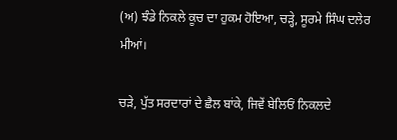(ਅ) ਝੰਡੇ ਨਿਕਲੇ ਕੂਚ ਦਾ ਹੁਕਮ ਹੋਇਆ, ਚੜ੍ਹੇ, ਸੂਰਮੇ ਸਿੰਘ ਦਲੇਰ ਮੀਆਂ।

ਚੜੇ, ਪੁੱਤ ਸਰਦਾਰਾਂ ਦੇ ਛੈਲ ਬਾਂਕੇ, ਜਿਵੇਂ ਬੇਲਿਓਂ ਨਿਕਲਦੇ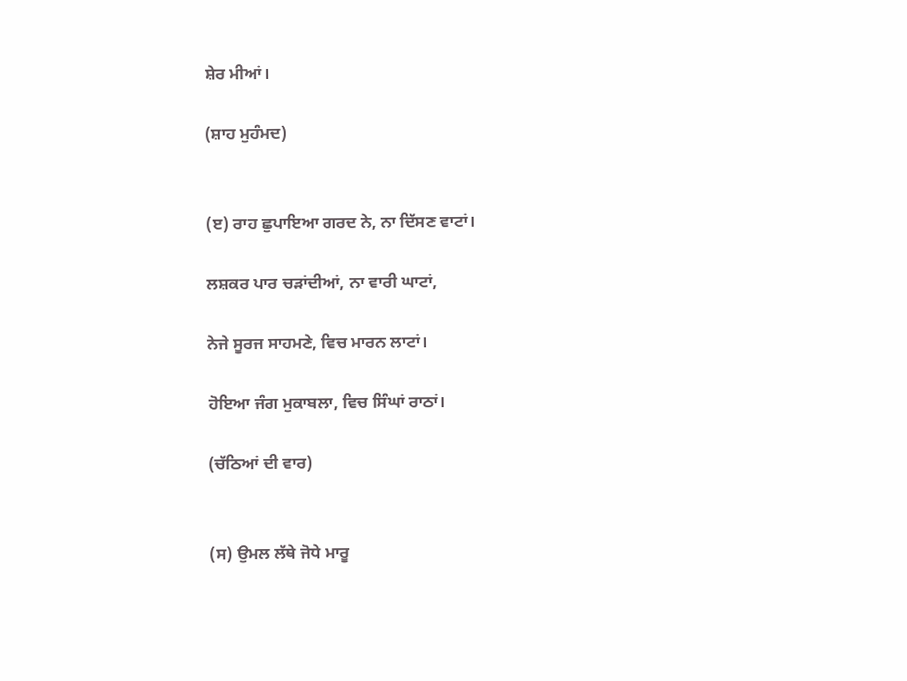ਸ਼ੇਰ ਮੀਆਂ।

(ਸ਼ਾਹ ਮੁਹੰਮਦ)


(ੲ) ਰਾਹ ਛੁਪਾਇਆ ਗਰਦ ਨੇ, ਨਾ ਦਿੱਸਣ ਵਾਟਾਂ।

ਲਸ਼ਕਰ ਪਾਰ ਚੜਾਂਦੀਆਂ, ਨਾ ਵਾਰੀ ਘਾਟਾਂ,

ਨੇਜੇ ਸੂਰਜ ਸਾਹਮਣੇ, ਵਿਚ ਮਾਰਨ ਲਾਟਾਂ।

ਹੋਇਆ ਜੰਗ ਮੁਕਾਬਲਾ, ਵਿਚ ਸਿੰਘਾਂ ਰਾਠਾਂ।

(ਚੱਠਿਆਂ ਦੀ ਵਾਰ)


(ਸ) ਉਮਲ ਲੱਥੇ ਜੋਧੇ ਮਾਰੂ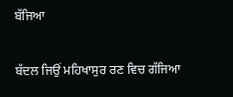ਬੱਜਿਆ

ਬੱਦਲ ਜਿਉਂ ਮਹਿਖਾਸੁਰ ਰਣ ਵਿਚ ਗੱਜਿਆ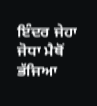ਇੰਦਰ ਜੇਹਾ ਜੋਧਾ ਮੈਥੋਂ ਭੱਜਿਆ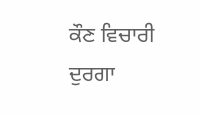ਕੌਣ ਵਿਚਾਰੀ ਦੁਰਗਾ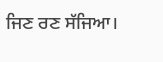ਜਿਣ ਰਣ ਸੱਜਿਆ।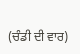(ਚੰਡੀ ਦੀ ਵਾਰ)